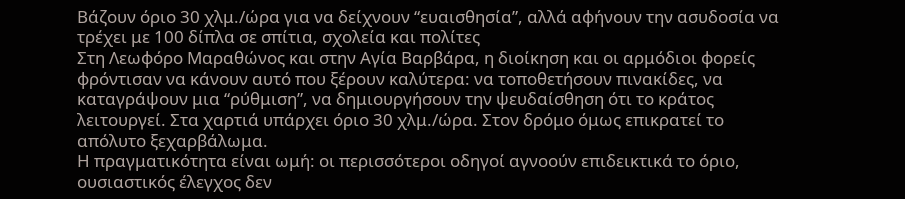Βάζουν όριο 30 χλμ./ώρα για να δείχνουν “ευαισθησία”, αλλά αφήνουν την ασυδοσία να τρέχει με 100 δίπλα σε σπίτια, σχολεία και πολίτες
Στη Λεωφόρο Μαραθώνος και στην Αγία Βαρβάρα, η διοίκηση και οι αρμόδιοι φορείς φρόντισαν να κάνουν αυτό που ξέρουν καλύτερα: να τοποθετήσουν πινακίδες, να καταγράψουν μια “ρύθμιση”, να δημιουργήσουν την ψευδαίσθηση ότι το κράτος λειτουργεί. Στα χαρτιά υπάρχει όριο 30 χλμ./ώρα. Στον δρόμο όμως επικρατεί το απόλυτο ξεχαρβάλωμα.
Η πραγματικότητα είναι ωμή: οι περισσότεροι οδηγοί αγνοούν επιδεικτικά το όριο, ουσιαστικός έλεγχος δεν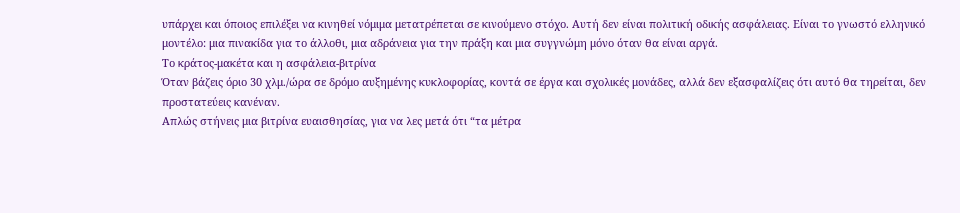υπάρχει και όποιος επιλέξει να κινηθεί νόμιμα μετατρέπεται σε κινούμενο στόχο. Αυτή δεν είναι πολιτική οδικής ασφάλειας. Είναι το γνωστό ελληνικό μοντέλο: μια πινακίδα για το άλλοθι, μια αδράνεια για την πράξη και μια συγγνώμη μόνο όταν θα είναι αργά.
Το κράτος-μακέτα και η ασφάλεια-βιτρίνα
Όταν βάζεις όριο 30 χλμ./ώρα σε δρόμο αυξημένης κυκλοφορίας, κοντά σε έργα και σχολικές μονάδες, αλλά δεν εξασφαλίζεις ότι αυτό θα τηρείται, δεν προστατεύεις κανέναν.
Απλώς στήνεις μια βιτρίνα ευαισθησίας, για να λες μετά ότι “τα μέτρα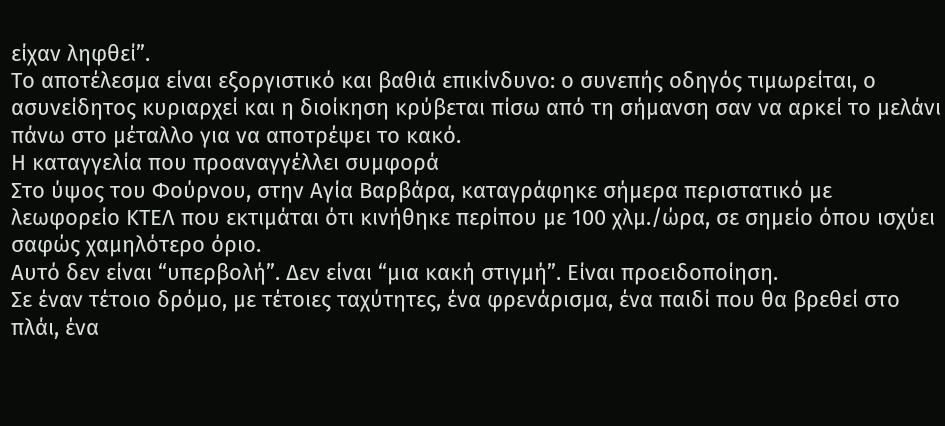είχαν ληφθεί”.
Το αποτέλεσμα είναι εξοργιστικό και βαθιά επικίνδυνο: ο συνεπής οδηγός τιμωρείται, ο ασυνείδητος κυριαρχεί και η διοίκηση κρύβεται πίσω από τη σήμανση σαν να αρκεί το μελάνι πάνω στο μέταλλο για να αποτρέψει το κακό.
Η καταγγελία που προαναγγέλλει συμφορά
Στο ύψος του Φούρνου, στην Αγία Βαρβάρα, καταγράφηκε σήμερα περιστατικό με λεωφορείο ΚΤΕΛ που εκτιμάται ότι κινήθηκε περίπου με 100 χλμ./ώρα, σε σημείο όπου ισχύει σαφώς χαμηλότερο όριο.
Αυτό δεν είναι “υπερβολή”. Δεν είναι “μια κακή στιγμή”. Είναι προειδοποίηση.
Σε έναν τέτοιο δρόμο, με τέτοιες ταχύτητες, ένα φρενάρισμα, ένα παιδί που θα βρεθεί στο πλάι, ένα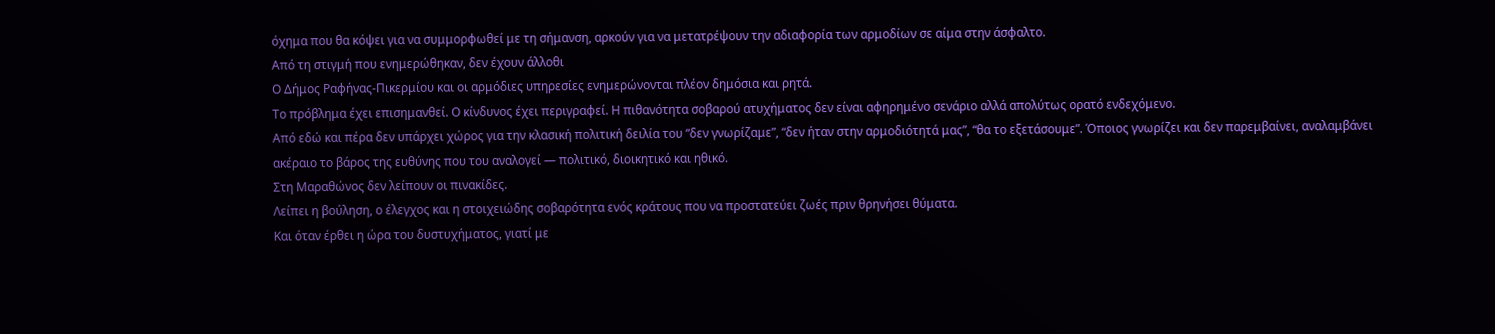όχημα που θα κόψει για να συμμορφωθεί με τη σήμανση, αρκούν για να μετατρέψουν την αδιαφορία των αρμοδίων σε αίμα στην άσφαλτο.
Από τη στιγμή που ενημερώθηκαν, δεν έχουν άλλοθι
Ο Δήμος Ραφήνας-Πικερμίου και οι αρμόδιες υπηρεσίες ενημερώνονται πλέον δημόσια και ρητά.
Το πρόβλημα έχει επισημανθεί. Ο κίνδυνος έχει περιγραφεί. Η πιθανότητα σοβαρού ατυχήματος δεν είναι αφηρημένο σενάριο αλλά απολύτως ορατό ενδεχόμενο.
Από εδώ και πέρα δεν υπάρχει χώρος για την κλασική πολιτική δειλία του “δεν γνωρίζαμε”, “δεν ήταν στην αρμοδιότητά μας”, “θα το εξετάσουμε”. Όποιος γνωρίζει και δεν παρεμβαίνει, αναλαμβάνει ακέραιο το βάρος της ευθύνης που του αναλογεί — πολιτικό, διοικητικό και ηθικό.
Στη Μαραθώνος δεν λείπουν οι πινακίδες.
Λείπει η βούληση, ο έλεγχος και η στοιχειώδης σοβαρότητα ενός κράτους που να προστατεύει ζωές πριν θρηνήσει θύματα.
Και όταν έρθει η ώρα του δυστυχήματος, γιατί με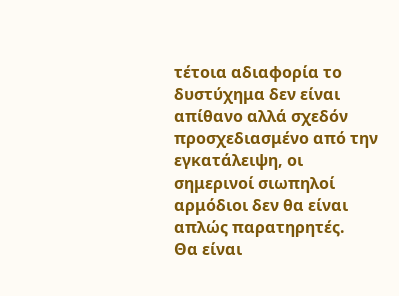τέτοια αδιαφορία το δυστύχημα δεν είναι απίθανο αλλά σχεδόν προσχεδιασμένο από την εγκατάλειψη, οι σημερινοί σιωπηλοί αρμόδιοι δεν θα είναι απλώς παρατηρητές.
Θα είναι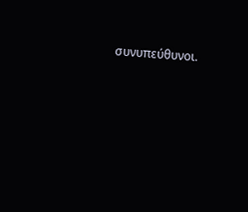συνυπεύθυνοι.